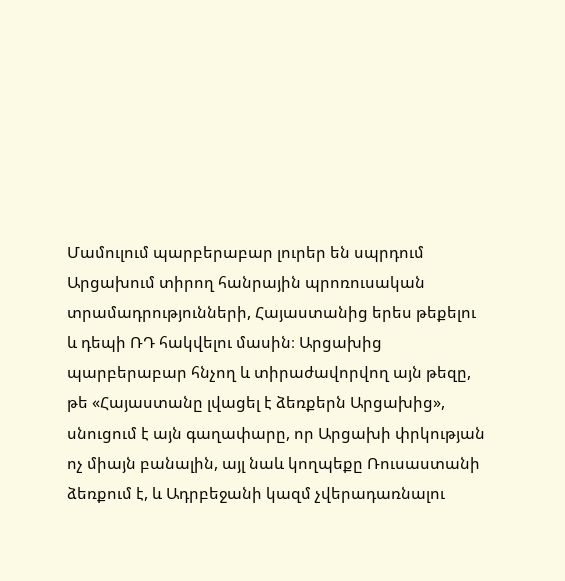Մամուլում պարբերաբար լուրեր են սպրդում Արցախում տիրող հանրային պրոռուսական տրամադրությունների, Հայաստանից երես թեքելու և դեպի ՌԴ հակվելու մասին։ Արցախից պարբերաբար հնչող և տիրաժավորվող այն թեզը, թե «Հայաստանը լվացել է ձեռքերն Արցախից», սնուցում է այն գաղափարը, որ Արցախի փրկության ոչ միայն բանալին, այլ նաև կողպեքը Ռուսաստանի ձեռքում է, և Ադրբեջանի կազմ չվերադառնալու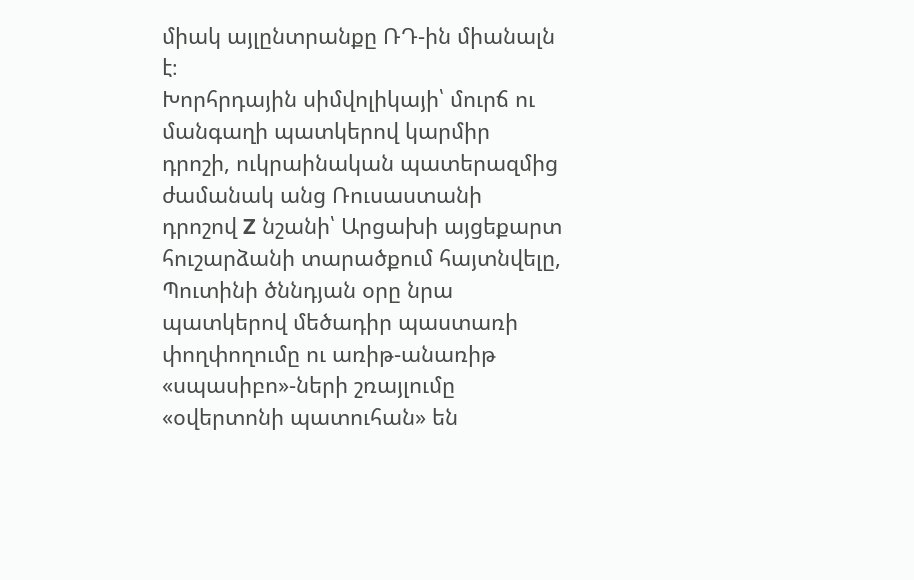միակ այլընտրանքը ՌԴ-ին միանալն է։
Խորհրդային սիմվոլիկայի՝ մուրճ ու մանգաղի պատկերով կարմիր դրոշի, ուկրաինական պատերազմից ժամանակ անց Ռուսաստանի դրոշով Z նշանի՝ Արցախի այցեքարտ հուշարձանի տարածքում հայտնվելը, Պուտինի ծննդյան օրը նրա պատկերով մեծադիր պաստառի փողփողումը ու առիթ-անառիթ «սպասիբո»-ների շռայլումը «օվերտոնի պատուհան» են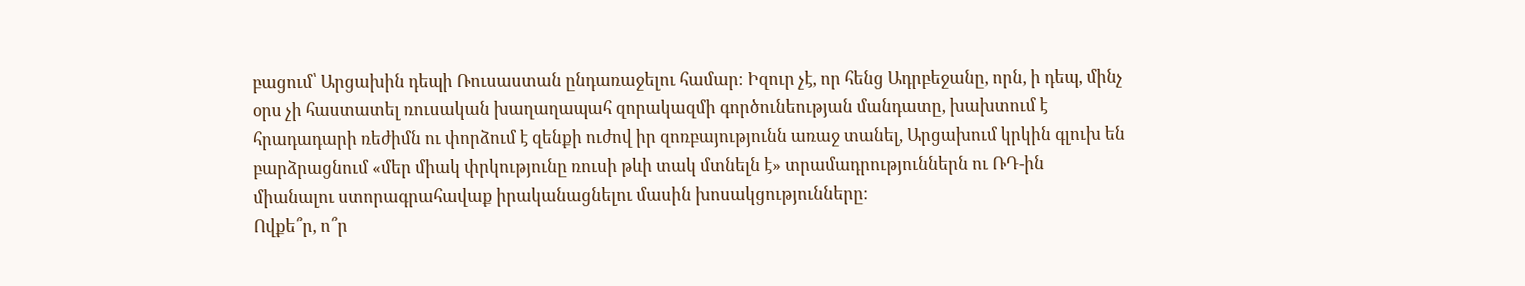բացում՝ Արցախին դեպի Ռուսաստան ընդառաջելու համար։ Իզուր չէ, որ հենց Ադրբեջանը, որն, ի դեպ, մինչ օրս չի հաստատել ռուսական խաղաղապահ զորակազմի գործունեության մանդատը, խախտում է հրադադարի ռեժիմն ու փորձում է զենքի ուժով իր զոռբայությունն առաջ տանել, Արցախում կրկին գլուխ են բարձրացնում «մեր միակ փրկությունը ռուսի թևի տակ մտնելն է» տրամադրություններն ու ՌԴ-ին միանալու ստորագրահավաք իրականացնելու մասին խոսակցությունները։
Ովքե՞ր, ո՞ր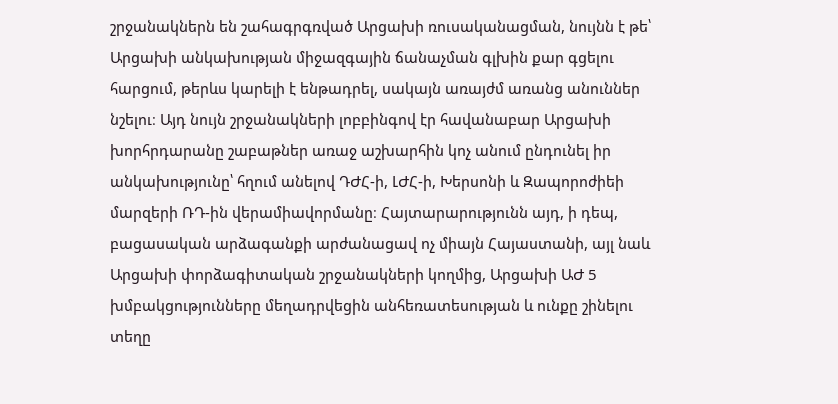շրջանակներն են շահագրգռված Արցախի ռուսականացման, նույնն է թե՝ Արցախի անկախության միջազգային ճանաչման գլխին քար գցելու հարցում, թերևս կարելի է ենթադրել, սակայն առայժմ առանց անուններ նշելու։ Այդ նույն շրջանակների լոբբինգով էր հավանաբար Արցախի խորհրդարանը շաբաթներ առաջ աշխարհին կոչ անում ընդունել իր անկախությունը՝ հղում անելով ԴԺՀ-ի, ԼԺՀ-ի, Խերսոնի և Զապորոժիեի մարզերի ՌԴ-ին վերամիավորմանը։ Հայտարարությունն այդ, ի դեպ, բացասական արձագանքի արժանացավ ոչ միայն Հայաստանի, այլ նաև Արցախի փորձագիտական շրջանակների կողմից, Արցախի ԱԺ 5 խմբակցությունները մեղադրվեցին անհեռատեսության և ունքը շինելու տեղը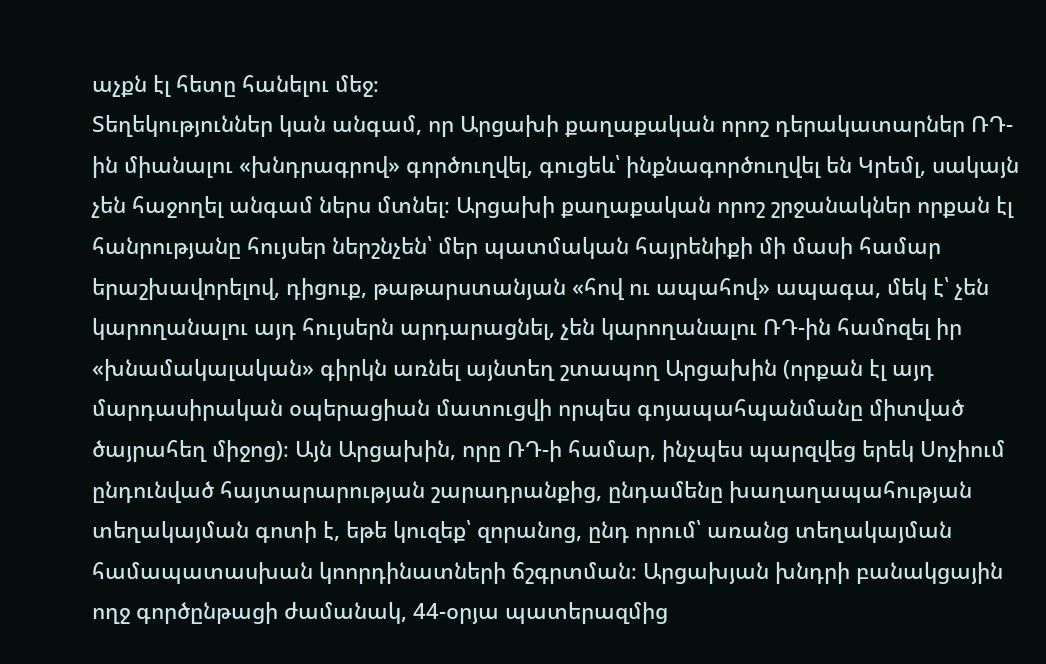աչքն էլ հետը հանելու մեջ։
Տեղեկություններ կան անգամ, որ Արցախի քաղաքական որոշ դերակատարներ ՌԴ-ին միանալու «խնդրագրով» գործուղվել, գուցեև՝ ինքնագործուղվել են Կրեմլ, սակայն չեն հաջողել անգամ ներս մտնել։ Արցախի քաղաքական որոշ շրջանակներ որքան էլ հանրությանը հույսեր ներշնչեն՝ մեր պատմական հայրենիքի մի մասի համար երաշխավորելով, դիցուք, թաթարստանյան «հով ու ապահով» ապագա, մեկ է՝ չեն կարողանալու այդ հույսերն արդարացնել, չեն կարողանալու ՌԴ-ին համոզել իր «խնամակալական» գիրկն առնել այնտեղ շտապող Արցախին (որքան էլ այդ մարդասիրական օպերացիան մատուցվի որպես գոյապահպանմանը միտված ծայրահեղ միջոց)։ Այն Արցախին, որը ՌԴ-ի համար, ինչպես պարզվեց երեկ Սոչիում ընդունված հայտարարության շարադրանքից, ընդամենը խաղաղապահության տեղակայման գոտի է, եթե կուզեք՝ զորանոց, ընդ որում՝ առանց տեղակայման համապատասխան կոորդինատների ճշգրտման։ Արցախյան խնդրի բանակցային ողջ գործընթացի ժամանակ, 44-օրյա պատերազմից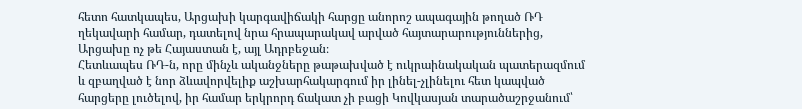հետո հատկապես, Արցախի կարգավիճակի հարցը անորոշ ապագային թողած ՌԴ ղեկավարի համար, դատելով նրա հրապարակավ արված հայտարարություններից, Արցախը ոչ թե Հայաստան է, այլ Ադրբեջան։
Հետևապես ՌԴ-ն, որը մինչև ականջները թաթախված է ուկրաինակական պատերազմում և զբաղված է նոր ձևավորվելիք աշխարհակարգում իր լինել-չլինելու հետ կապված հարցերը լուծելով, իր համար երկրորդ ճակատ չի բացի Կովկասյան տարածաշրջանում՝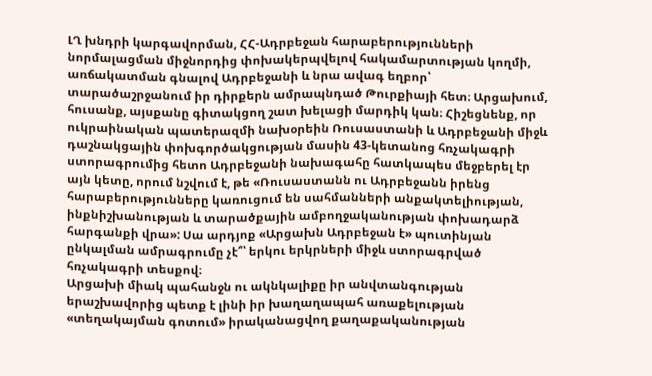ԼՂ խնդրի կարգավորման, ՀՀ-Ադրբեջան հարաբերությունների նորմալացման միջնորդից փոխակերպվելով հակամարտության կողմի, առճակատման գնալով Ադրբեջանի և նրա ավագ եղբոր՝ տարածաշրջանում իր դիրքերն ամրապնդած Թուրքիայի հետ։ Արցախում, հուսանք, այսքանը գիտակցող շատ խելացի մարդիկ կան։ Հիշեցնենք, որ ուկրաինական պատերազմի նախօրեին Ռուսաստանի և Ադրբեջանի միջև դաշնակցային փոխգործակցության մասին 43-կետանոց հռչակագրի ստորագրումից հետո Ադրբեջանի նախագահը հատկապես մեջբերել էր այն կետը, որում նշվում է, թե «Ռուսաստանն ու Ադրբեջանն իրենց հարաբերությունները կառուցում են սահմանների անքակտելիության, ինքնիշխանության և տարածքային ամբողջականության փոխադարձ հարգանքի վրա»: Սա արդյոք «Արցախն Ադրբեջան է» պուտինյան ընկալման ամրագրումը չէ՞՝ երկու երկրների միջև ստորագրված հռչակագրի տեսքով։
Արցախի միակ պահանջն ու ակնկալիքը իր անվտանգության երաշխավորից պետք է լինի իր խաղաղապահ առաքելության «տեղակայման գոտում» իրականացվող քաղաքականության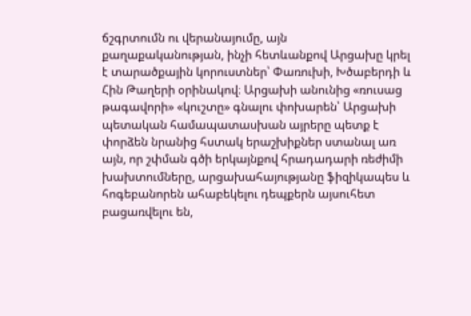ճշգրտումն ու վերանայումը, այն քաղաքականության, ինչի հետևանքով Արցախը կրել է տարածքային կորուստներ՝ Փառուխի, Խծաբերդի և Հին Թաղերի օրինակով։ Արցախի անունից «ռուսաց թագավորի» «կուշտը» գնալու փոխարեն՝ Արցախի պետական համապատասխան այրերը պետք է փորձեն նրանից հստակ երաշխիքներ ստանալ առ այն, որ շփման գծի երկայնքով հրադադարի ռեժիմի խախտումները, արցախահայությանը ֆիզիկապես և հոգեբանորեն ահաբեկելու դեպքերն այսուհետ բացառվելու են,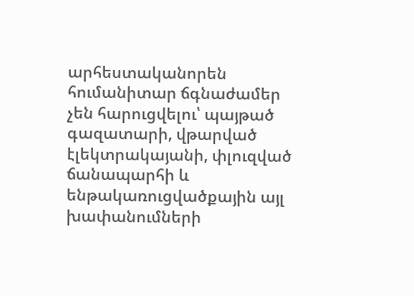արհեստականորեն հումանիտար ճգնաժամեր չեն հարուցվելու՝ պայթած գազատարի, վթարված էլեկտրակայանի, փլուզված ճանապարհի և ենթակառուցվածքային այլ խափանումների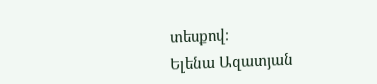տեսքով։
Ելենա Ազատյան